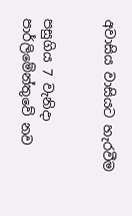අවාසිය වාසියට හැරවීම


පසුගිය 7 වැනිදා පාර්ලිමේන්තුවේ නව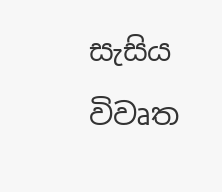සැසිය විවෘත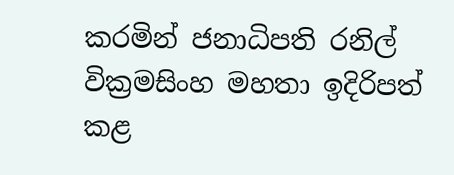කරමින් ජනාධිපති රනිල් වික්‍රමසිංහ මහතා ඉදිරිපත් කළ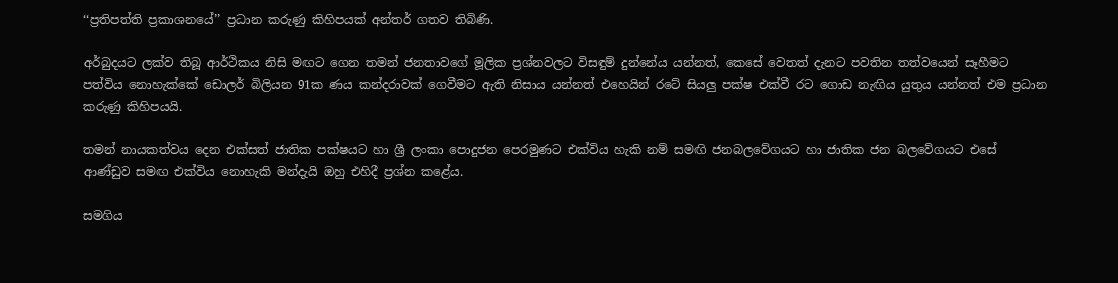‘‘ප්‍රතිපත්ති ප්‍රකාශනයේ’’ ප්‍රධාන කරුණු කිහිපයක් අන්තර් ගතව තිබිණි.

අර්බුදයට ලක්ව තිබූ ආර්ථිකය නිසි මඟට ගෙන තමන් ජනතාවගේ මූලික ප්‍රශ්නවලට විසඳුම් දුන්නේය යන්නත්, කෙසේ වෙතත් දැනට පවතින තත්වයෙන් සෑහීමට පත්විය නොහැක්කේ ඩොලර් බිලියන 91ක ණය කන්දරාවක් ගෙවීමට ඇති නිසාය යන්නත් එහෙයින් රටේ සියලු පක්ෂ එක්වී රට ගොඩ නැඟිය යුතුය යන්නත් එම ප්‍රධාන කරුණු කිහිපයයි.

තමන් නායකත්වය දෙන එක්සත් ජාතික පක්ෂයට හා ශ්‍රී ලංකා පොදුජන පෙරමුණට එක්විය හැකි නම් සමඟි ජනබලවේගයට හා ජාතික ජන බලවේගයට එසේ ආණ්ඩුව සමඟ එක්විය නොහැකි මන්දැයි ඔහු එහිදී ප්‍රශ්න කළේය.

සමගිය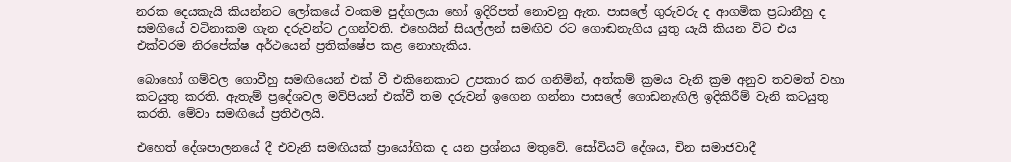නරක දෙයකැයි කියන්නට ලෝකයේ වංකම පුද්ගලයා හෝ ඉදිරිපත් නොවනු ඇත. පාසලේ ගුරුවරු ද ආගමික ප්‍රධානීහු ද සමගියේ වටිනාකම ගැන දරුවන්ට උගන්වති. එහෙයින් සියල්ලන් සමඟිව රට ගොඬනැගිය යුතු යැයි කියන විට එය එක්වරම නිරපේක්ෂ අර්ථයෙන් ප්‍රතික්ෂේප කළ නොහැකිය.

බොහෝ ගම්වල ගොවීහු සමඟියෙන් එක් වී එකිනෙකාට උපකාර කර ගනිමින්, අත්කම් ක්‍රමය වැනි ක්‍රම අනුව තවමත් වහා කටයුතු කරති. ඇතැම් ප්‍රදේශවල මව්පියන් එක්වී තම දරුවන් ඉගෙන ගන්නා පාසලේ ගොඩනැඟිලි ඉදිකිරීම් වැනි කටයුතු කරති. මේවා සමඟියේ ප්‍රතිඵලයි.

එහෙත් දේශපාලනයේ දී එවැනි සමඟියක් ප්‍රායෝගික ද යන ප්‍රශ්නය මතුවේ. සෝවියට් දේශය, චින සමාජවාදී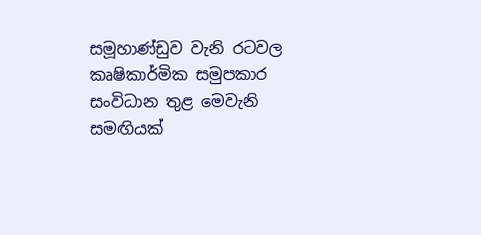සමූහාණ්ඩුව වැනි රටවල කෘෂිකාර්මික සමුපකාර සංවිධාන තුළ මෙවැනි සමඟියක්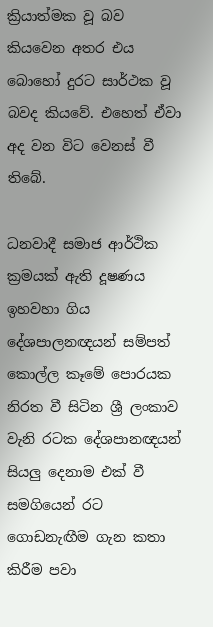ක්‍රියාත්මක වූ බව කියවෙන අතර එය බොහෝ දුරට සාර්ථක වූ බවද කියවේ. එහෙත් ඒවා අද වන විට වෙනස් වී තිබේ.

ධනවාදී සමාජ ආර්ථික ක්‍රමයක් ඇති දූෂණය ඉහවහා ගිය දේශපාලනඥයන් සම්පත් කොල්ල කෑමේ පොරයක නිරත වී සිටින ශ්‍රී ලංකාව වැනි රටක දේශපානඥයන් සියලු දෙනාම එක් වී සමගියෙන් රට ගොඩනැඟීම ගැන කතා කිරීම පවා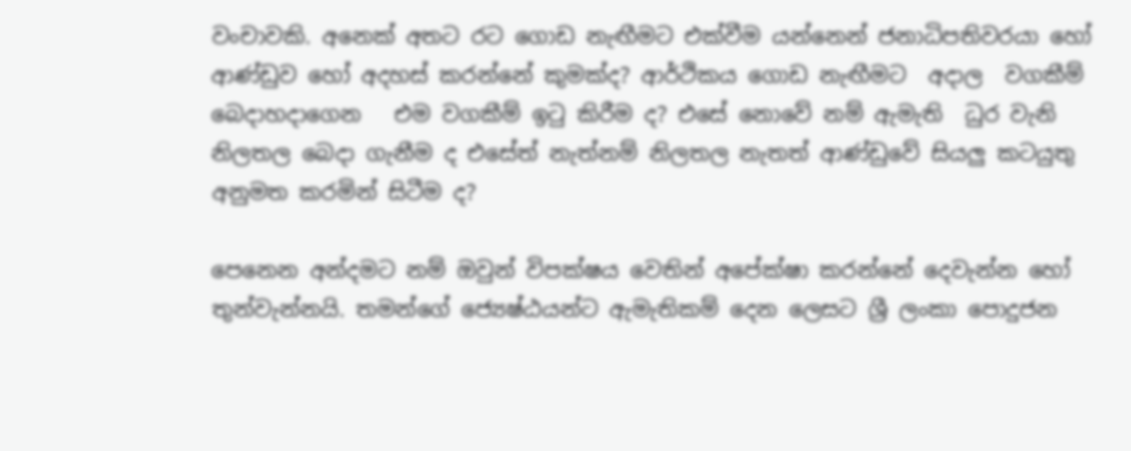වංචාවකි. අනෙක් අතට රට ගොඩ නැඟීමට එක්වීම යන්නෙන් ජනාධිපතිවරයා හෝ ආණ්ඩුව හෝ අදහස් කරන්නේ කුමක්ද? ආර්ථිකය ගොඩ නැඟීමට  අදාල  වගකීම් බෙදාහදාගෙන   එම වගකීම් ඉටු කිරීම ද? එසේ නොවේ නම් ඇමැති  ධුර වැනි නිලතල බෙදා ගැනීම ද එසේත් නැත්නම් නිලතල නැතත් ආණ්ඩුවේ සියලු කටයුතු අනුමත කරමින් සිටීම ද?

පෙනෙන අන්දමට නම් ඔවුන් විපක්ෂය වෙතින් අපේක්ෂා කරන්නේ දෙවැන්න හෝ තුන්වැන්නයි. තමන්ගේ ජ්‍යෙෂ්ඨයන්ට ඇමැතිකම් දෙන ලෙසට ශ්‍රී ලංකා පොදුජන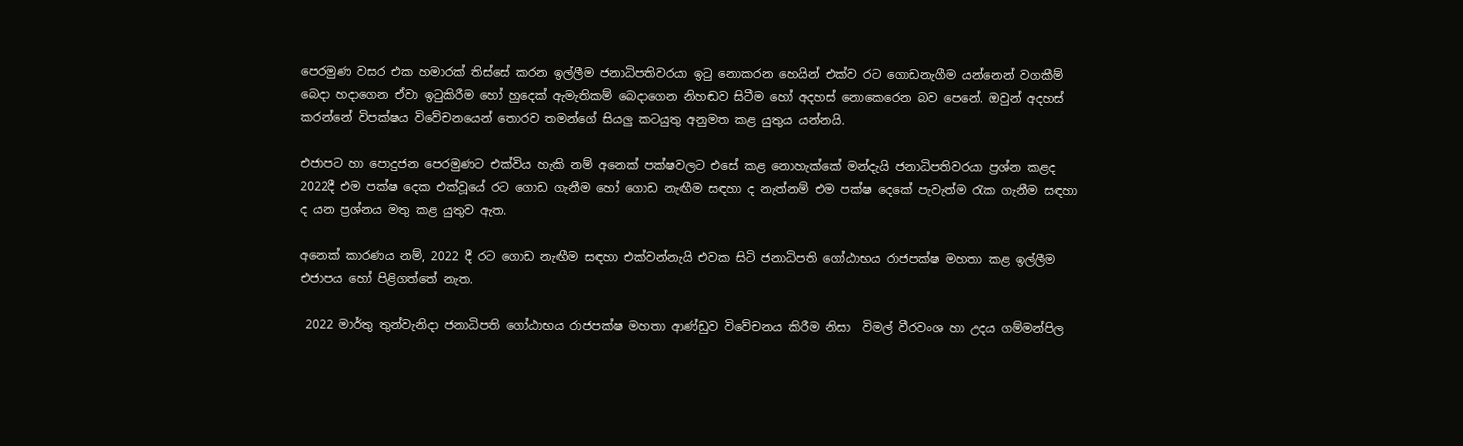පෙරමුණ වසර එක හමාරක් තිස්සේ කරන ඉල්ලීම ජනාධිපතිවරයා ඉටු නොකරන හෙයින් එක්ව රට ගොඩනැගීම යන්නෙන් වගකීම් බෙදා හදාගෙන ඒවා ඉටුකිරීම හෝ හුදෙක් ඇමැතිකම් බෙදාගෙන නිහඬව සිටීම හෝ අදහස් නොකෙරෙන බව පෙනේ. ඔවුන් අදහස් කරන්නේ විපක්ෂය විවේචනයෙන් තොරව තමන්ගේ සියලු කටයුතු අනුමත කළ යුතුය යන්නයි.

එජාපට හා පොදුජන පෙරමුණට එක්විය හැකි නම් අනෙක් පක්ෂවලට එසේ කළ නොහැක්කේ මන්දැයි ජනාධිපතිවරයා ප්‍රශ්න කළද 2022දී එම පක්ෂ දෙක එක්වූයේ රට ගොඩ ගැනීම හෝ ගොඩ නැඟීම සඳහා ද නැත්නම් එම පක්ෂ දෙකේ පැවැත්ම රැක ගැනීම සඳහා ද යන ප්‍රශ්නය මතු කළ යුතුව ඇත.

අනෙක් කාරණය නම්, 2022 දී රට ගොඩ නැඟීම සඳහා එක්වන්නැයි එවක සිටි ජනාධිපති ගෝඨාභය රාජපක්ෂ මහතා කළ ඉල්ලීම එජාපය හෝ පිළිගත්තේ නැත.

 2022 මාර්තු තුන්වැනිදා ජනාධිපති ගෝඨාභය රාජපක්ෂ මහතා ආණ්ඩුව විවේචනය කිරීම නිසා  විමල් වීරවංශ හා උදය ගම්මන්පිල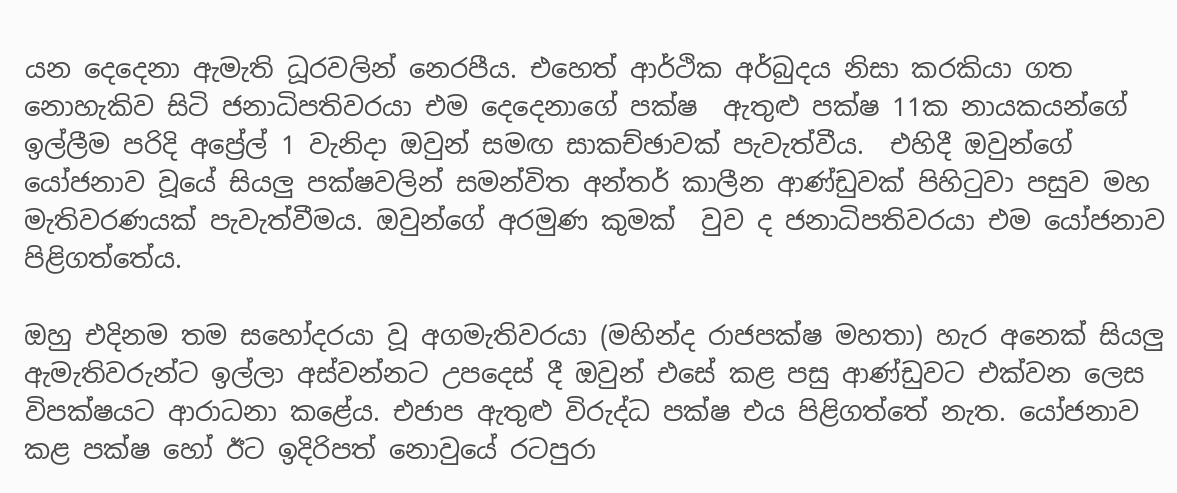යන දෙදෙනා ඇමැති ධූරවලින් නෙරපීය. එහෙත් ආර්ථික අර්බුදය නිසා කරකියා ගත නොහැකිව සිටි ජනාධිපතිවරයා එම දෙදෙනාගේ පක්ෂ  ඇතුළු පක්ෂ 11ක නායකයන්ගේ ඉල්ලීම පරිදි අප්‍රේල් 1 වැනිදා ඔවුන් සමඟ සාකච්ඡාවක් පැවැත්වීය.  එහිදී ඔවුන්ගේ යෝජනාව වූයේ සියලු පක්ෂවලින් සමන්විත අන්තර් කාලීන ආණ්ඩුවක් පිහිටුවා පසුව මහ මැතිවරණයක් පැවැත්වීමය. ඔවුන්ගේ අරමුණ කුමක්  වුව ද ජනාධිපතිවරයා එම යෝජනාව පිළිගත්තේය.

ඔහු එදිනම තම සහෝදරයා වූ අගමැතිවරයා (මහින්ද රාජපක්ෂ මහතා) හැර අනෙක් සියලු ඇමැතිවරුන්ට ඉල්ලා අස්වන්නට උපදෙස් දී ඔවුන් එසේ කළ පසු ආණ්ඩුවට එක්වන ලෙස විපක්ෂයට ආරාධනා කළේය. එජාප ඇතුළු විරුද්ධ පක්ෂ එය පිළිගත්තේ නැත. යෝජනාව කළ පක්ෂ හෝ ඊට ඉදිරිපත් නොවුයේ රටපුරා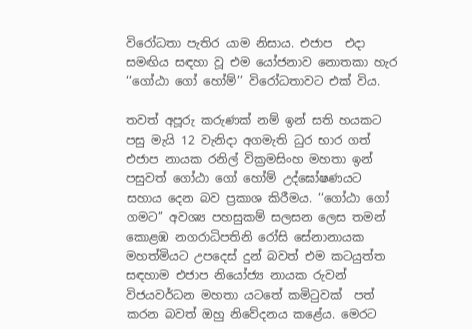විරෝධතා පැතිර යාම නිසාය. එජාප  එදා සමඟිය සඳහා වූ එම යෝජනාව නොතකා හැර ‘‘ගෝඨා ගෝ හෝම්’’ විරෝධතාවට එක් විය.

තවත් අපූරු කරුණක් නම් ඉන් සති හයකට පසු මැයි 12 වැනිදා අගමැති ධුර භාර ගත් එජාප නායක රනිල් වික්‍රමසිංහ මහතා ඉන් පසුවත් ගෝඨා ගෝ හෝම් උද්ඝෝෂණයට සහාය දෙන බව ප්‍රකාශ කිරීමය. ‘‘ගෝඨා ගෝ ගමට’’ අවශ්‍ය පහසුකම් සලසන ලෙස තමන් කොළඹ නගරාධිපතිනි රෝසි සේනානායක මහත්මියට උපදෙස් දුන් බවත් එම කටයුත්ත සඳහාම එජාප නියෝජ්‍ය නායක රුවන් විජයවර්ධන මහතා යටතේ කමිටුවක්  පත් කරන බවත් ඔහු නිවේදනය කළේය. මෙරට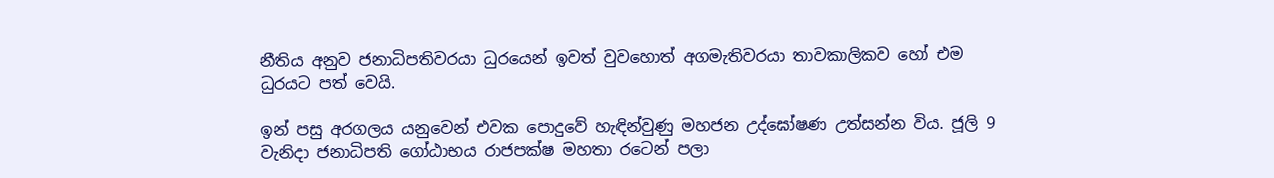නීතිය අනුව ජනාධිපතිවරයා ධුරයෙන් ඉවත් වුවහොත් අගමැතිවරයා තාවකාලිකව හෝ එම ධුරයට පත් වෙයි.

ඉන් පසු අරගලය යනුවෙන් එවක පොදුවේ හැඳින්වුණු මහජන උද්ඝෝෂණ උත්සන්න විය. ජූලි 9 වැනිදා ජනාධිපති ගෝඨාභය රාජපක්ෂ මහතා රටෙන් පලා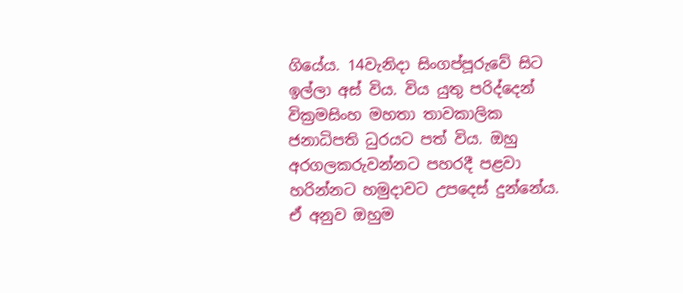ගියේය. 14වැනිදා සිංගප්පූරුවේ සිට ඉල්ලා අස් විය. විය යුතු පරිද්දෙන් වික්‍රමසිංහ මහතා තාවකාලික ජනාධිපති ධුරයට පත් විය. ඔහු අරගලකරුවන්නට පහරදී පළවා හරින්නට හමුදාවට උපදෙස් දුන්නේය. ඒ අනුව ඔහුම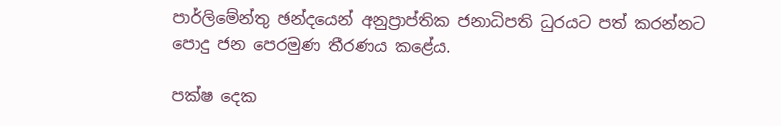පාර්ලිමේන්තු ඡන්දයෙන් අනුප්‍රාප්තික ජනාධිපති ධුරයට පත් කරන්නට පොදු ජන පෙරමුණ තීරණය කළේය.

පක්ෂ දෙක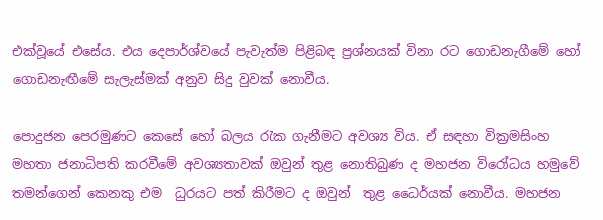එක්වූයේ එසේය. එය දෙපාර්ශ්වයේ පැවැත්ම පිළිබඳ ප්‍රශ්නයක් විනා රට ගොඩනැගීමේ හෝ ගොඩනැඟීමේ සැලැස්මක් අනුව සිදු වුවක් නොවීය.

පොදුජන පෙරමුණට කෙසේ හෝ බලය රැක ගැනීමට අවශ්‍ය විය. ඒ සඳහා වික්‍රමසිංහ මහතා ජනාධිපති කරවීමේ අවශ්‍යතාවක් ඔවුන් තුළ නොතිබුණ ද මහජන විරෝධය හමුවේ තමන්ගෙන් කෙනකු එම  ධුරයට පත් කිරීමට ද ඔවුන්  තුළ ධෛර්යක් නොවීය. මහජන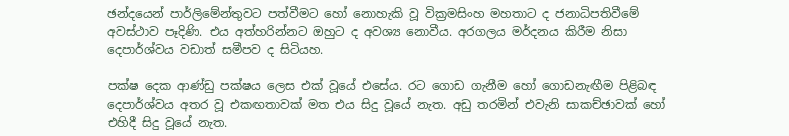ඡන්දයෙන් පාර්ලිමේන්තුවට පත්වීමට හෝ නොහැකි වූ වික්‍රමසිංහ මහතාට ද ජනාධිපතිවීමේ අවස්ථාව පෑදිණි. එය අත්හරින්නට ඔහුට ද අවශ්‍ය නොවීය. අරගලය මර්දනය කිරීම නිසා දෙපාර්ශ්වය වඩාත් සමීපව ද සිටියහ.

පක්ෂ දෙක ආණ්ඩු පක්ෂය ලෙස එක් වූයේ එසේය. රට ගොඩ ගැනීම හෝ ගොඩනැඟීම පිළිබඳ දෙපාර්ශ්වය අතර වූ එකඟතාවක් මත එය සිදු වූයේ නැත. අඩු තරමින් එවැනි සාකච්ඡාවක් හෝ එහිදී සිදු වූයේ නැත.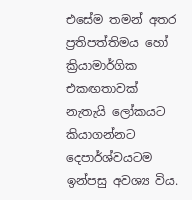එසේම තමන් අතර ප්‍රතිපත්තිමය හෝ ක්‍රියාමාර්ගික එකඟතාවක් නැතැයි ලෝකයට කියාගන්නට දෙපාර්ශ්වයටම ඉන්පසු අවශ්‍ය විය.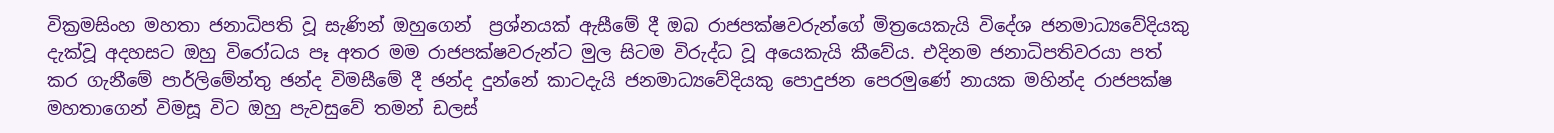වික්‍රමසිංහ මහතා ජනාධිපති වූ සැණින් ඔහුගෙන්  ප්‍රශ්නයක් ඇසීමේ දී ඔබ රාජපක්ෂවරුන්ගේ මිත්‍රයෙකැයි විදේශ ජනමාධ්‍යවේදියකු දැක්වූ අදහසට ඔහු විරෝධය පෑ අතර මම රාජපක්ෂවරුන්ට මුල සිටම විරුද්ධ වූ අයෙකැයි කීවේය. එදිනම ජනාධිපතිවරයා පත් කර ගැනීමේ පාර්ලිමේන්තු ඡන්ද විමසීමේ දී ඡන්ද දුන්නේ කාටදැයි ජනමාධ්‍යවේදියකු පොදුජන පෙරමුණේ නායක මහින්ද රාජපක්ෂ මහතාගෙන් විමසූ විට ඔහු පැවසුවේ තමන් ඩලස්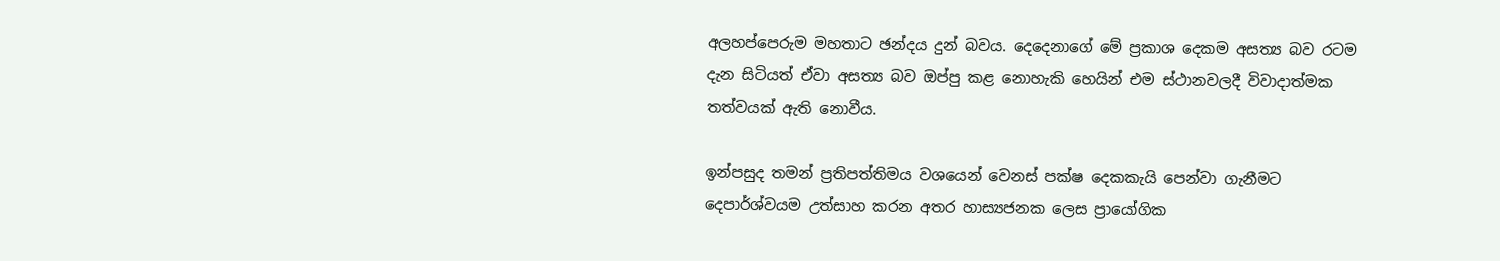අලහප්පෙරුම මහතාට ඡන්දය දුන් බවය. දෙදෙනාගේ මේ ප්‍රකාශ දෙකම අසත්‍ය බව රටම දැන සිටියත් ඒවා අසත්‍ය බව ඔප්පු කළ නොහැකි හෙයින් එම ස්ථානවලදී විවාදාත්මක තත්වයක් ඇති නොවීය.

ඉන්පසුද තමන් ප්‍රතිපත්තිමය වශයෙන් වෙනස් පක්ෂ දෙකකැයි පෙන්වා ගැනීමට දෙපාර්ශ්වයම උත්සාහ කරන අතර හාස්‍යජනක ලෙස ප්‍රායෝගික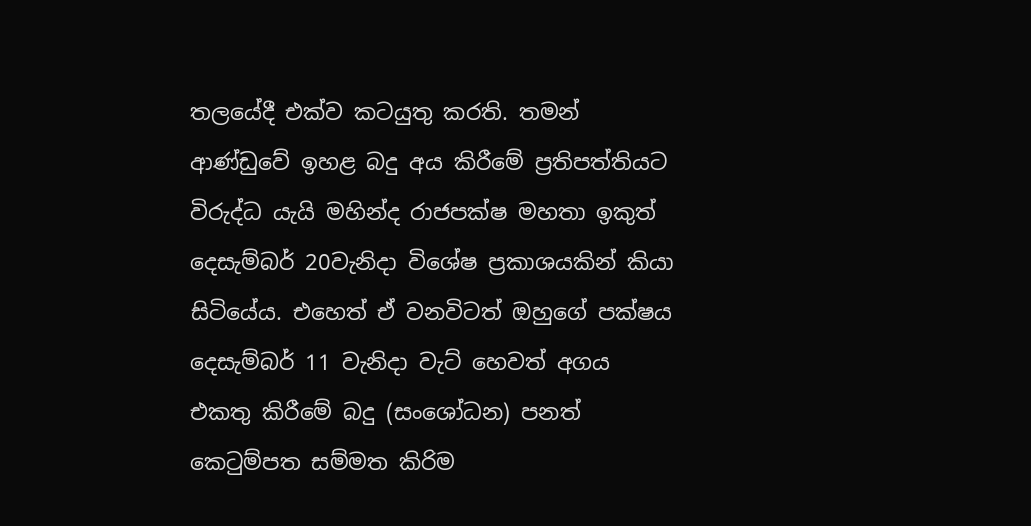තලයේදී එක්ව කටයුතු කරති. තමන් ආණ්ඩුවේ ඉහළ බදු අය කිරීමේ ප්‍රතිපත්තියට විරුද්ධ යැයි මහින්ද රාජපක්ෂ මහතා ඉකුත් දෙසැම්බර් 20වැනිදා විශේෂ ප්‍රකාශයකින් කියා සිටියේය. එහෙත් ඒ වනවිටත් ඔහුගේ පක්ෂය දෙසැම්බර් 11 වැනිදා වැට් හෙවත් අගය එකතු කිරීමේ බදු (සංශෝධන) පනත් කෙටුම්පත සම්මත කිරිම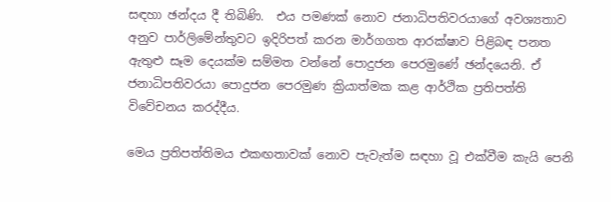සඳහා ඡන්දය දී තිබිණි.  එය පමණක් නොව ජනාධිපතිවරයාගේ අවශ්‍යතාව අනුව පාර්ලිමේන්තුවට ඉදිරිපත් කරන මාර්ගගත ආරක්ෂාව පිළිබඳ පනත ඇතුළු සෑම දෙයක්ම සම්මත වන්නේ පොදුජන පෙරමුණේ ඡන්දයෙනි. ඒ ජනාධිපතිවරයා පොදුජන පෙරමුණ ක්‍රියාත්මක කළ ආර්ථික ප්‍රතිපත්ති විවේචනය කරද්දීය.

මෙය ප්‍රතිපත්තිමය එකඟතාවක් නොව පැවැත්ම සඳහා වූ එක්වීම කැයි පෙනි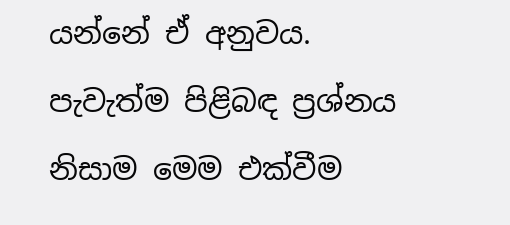යන්නේ ඒ අනුවය. පැවැත්ම පිළිබඳ ප්‍රශ්නය නිසාම මෙම එක්වීම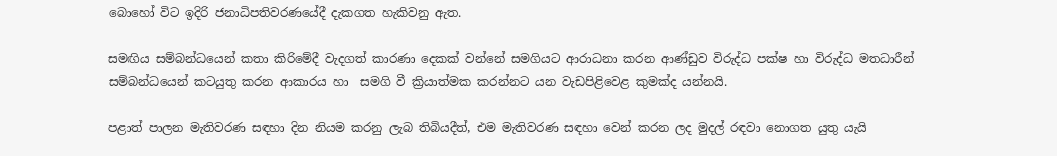බොහෝ විට ඉදිරි ජනාධිපතිවරණයේදී දැකගත හැකිවනු ඇත.

සමඟිය සම්බන්ධයෙන් කතා කිරිමේදී වැදගත් කාරණා දෙකක් වන්නේ සමගියට ආරාධනා කරන ආණ්ඩුව විරුද්ධ පක්ෂ හා විරුද්ධ මතධාරීන් සම්බන්ධයෙන් කටයුතු කරන ආකාරය හා  සමගි වී ක්‍රියාත්මක කරන්නට යන වැඩපිළිවෙළ කුමක්ද යන්නයි.

පළාත් පාලන මැතිවරණ සඳහා දින නියම කරනු ලැබ තිබියදීත්, එම මැතිවරණ සඳහා වෙන් කරන ලද මුදල් රඳවා නොගත යුතු යැයි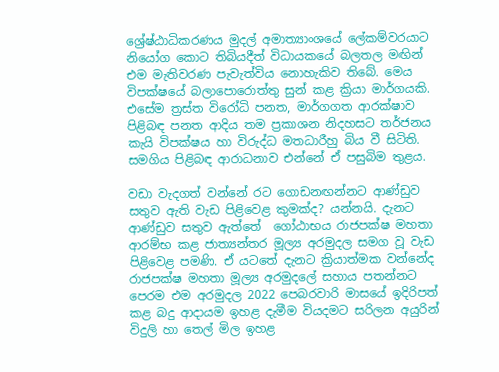ශ්‍රේෂ්ඨාධිකරණය මුදල් අමාත්‍යාංශයේ ලේකම්වරයාට නියෝග කොට තිබියදීත් විධායකයේ බලතල මඟින් එම මැතිවරණ පැවැත්විය නොහැකිව තිබේ. මෙය විපක්ෂයේ බලාපොරොත්තු සුන් කළ ක්‍රියා මාර්ගයකි. එසේම ත්‍රස්ත විරෝධි පනත, මාර්ගගත ආරක්ෂාව පිළිබඳ පනත ආදිය තම ප්‍රකාශන නිදහසට තර්ජනය කැයි විපක්ෂය හා විරුද්ධ මතධාරීහු බිය වී සිටිති. සමගිය පිළිබඳ ආරාධනාව එන්නේ ඒ පසුබිම තුළය.

වඩා වැදගත් වන්නේ රට ගොඩනඟන්නට ආණ්ඩුව සතුව ඇති වැඩ පිළිවෙළ කුමක්ද? යන්නයි. දැනට ආණ්ඩුව සතුව ඇත්තේ  ගෝඨාභය රාජපක්ෂ මහතා ආරම්භ කළ ජාත්‍යන්තර මූල්‍ය අරමුදල සමග වූ වැඩ පිළිවෙළ පමණි. ඒ යටතේ දැනට ක්‍රියාත්මක වන්නේද රාජපක්ෂ මහතා මූල්‍ය අරමුදලේ සහාය පතන්නට පෙරම එම අරමුදල 2022 පෙබරවාරි මාසයේ ඉදිරිපත් කළ බදු ආදායම ඉහළ දැමීම වියදමට සරිලන අයුරින් විදුලි හා තෙල් මිල ඉහළ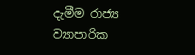දැමීම රාජ්‍ය ව්‍යාපාරික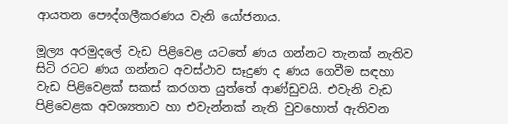ආයතන පෞද්ගලීකරණය වැනි යෝජනාය.

මූල්‍ය අරමුදලේ වැඩ පිළිවෙළ යටතේ ණය ගන්නට තැනක් නැතිව සිටි රටට ණය ගන්නට අවස්ථාව සෑදුණ ද ණය ගෙවීම සඳහා වැඩ පිළිවෙළක් සකස් කරගත යුත්තේ ආණ්ඩුවයි. එවැනි වැඩ පිළිවෙළක අවශ්‍යතාව හා එවැන්නක් නැති වුවහොත් ඇතිවන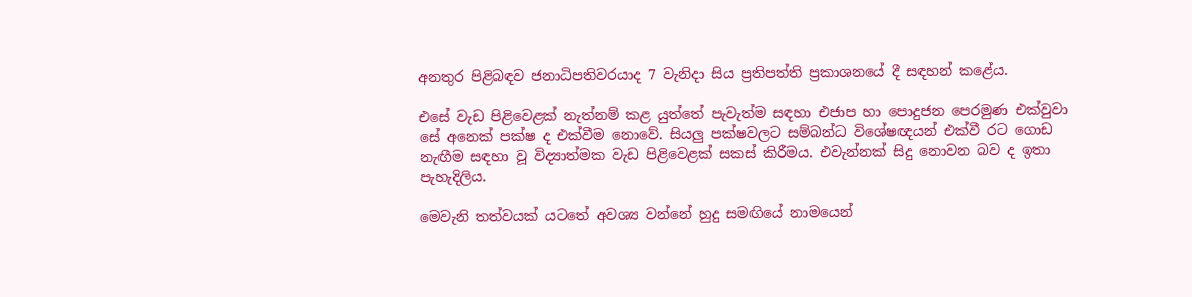අනතුර පිළිබඳව ජනාධිපතිවරයාද 7 වැනිදා සිය ප්‍රතිපත්ති ප්‍රකාශනයේ දී සඳහන් කළේය.

එසේ වැඩ පිළිවෙළක් නැත්නම් කළ යුත්තේ පැවැත්ම සඳහා එජාප හා පොදුජන පෙරමුණ එක්වුවා සේ අනෙක් පක්ෂ ද එක්වීම නොවේ. සියලු පක්ෂවලට සම්බන්ධ විශේෂඥයන් එක්වී රට ගොඩ නැඟීම සඳහා වූ විද්‍යාත්මක වැඩ පිළිවෙළක් සකස් කිරීමය. එවැන්නක් සිදු නොවන බව ද ඉතා පැහැදිලිය.

මෙවැනි තත්වයක් යටතේ අවශ්‍ය වන්නේ හුදු සමඟියේ නාමයෙන්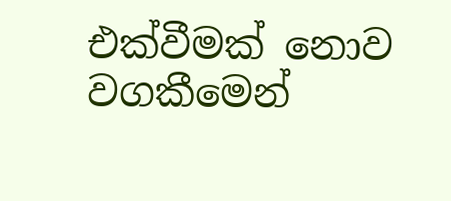එක්වීමක් නොව වගකීමෙන්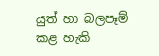යුත් හා බලපෑම් කළ හැකි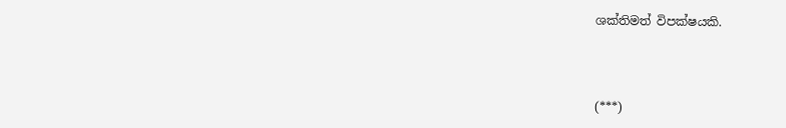ශක්තිමත් විපක්ෂයකි.



(***)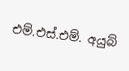එම්.එස්.එම්. අයුබ්